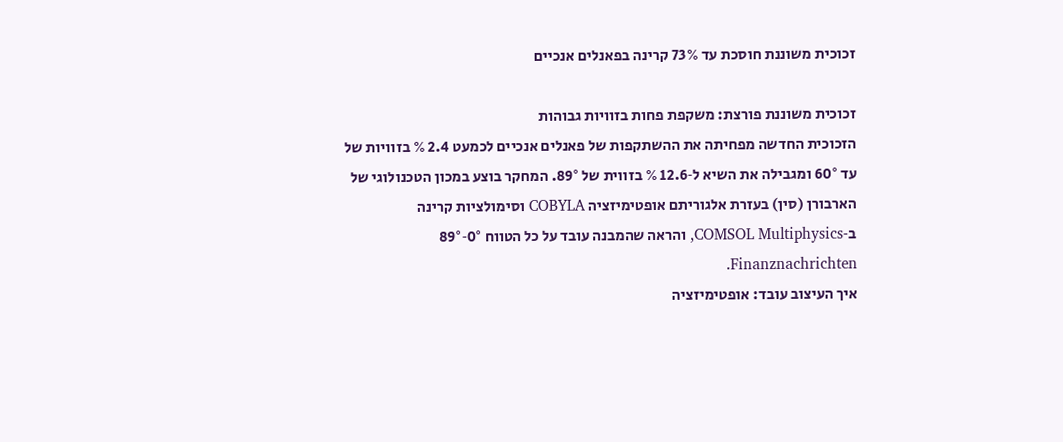זכוכית משוננת חוסכת עד 73% קרינה בפאנלים אנכיים

זכוכית משוננת פורצת: משקפת פחות בזוויות גבוהות
הזכוכית החדשה מפחיתה את ההשתקפות של פאנלים אנכיים לכמעט 2.4 % בזוויות של עד 60° ומגבילה את השיא ל‑12.6 % בזווית של 89°. המחקר בוצע במכון הטכנולוגי של הארבורן (סין) בעזרת אלגוריתם אופטימיזציה COBYLA וסימולציות קרינה ב‑COMSOL Multiphysics, והראה שהמבנה עובד על כל הטווח 0°‑89° Finanznachrichten.
איך העיצוב עובד: אופטימיזציה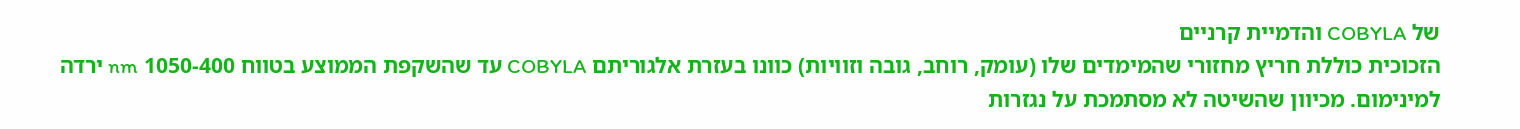של COBYLA והדמיית קרניים
הזכוכית כוללת חריץ מחזורי שהמימדים שלו (עומק, רוחב, גובה וזוויות) כוונו בעזרת אלגוריתם COBYLA עד שהשקפת הממוצע בטווח 400‑1050 nm ירדה למינימום. מכיוון שהשיטה לא מסתמכת על נגזרות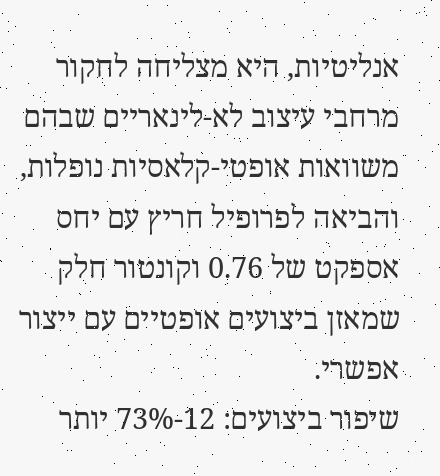אנליטיות, היא מצליחה לחקור מרחבי עיצוב לא‑לינאריים שבהם משוואות אופטי‑קלאסיות נופלות, והביאה לפרופיל חריץ עם יחס אספקט של 0.76 וקונטור חלק שמאזן ביצועים אופטיים עם ייצור אפשרי.
שיפור ביצועים: 12‑73% יותר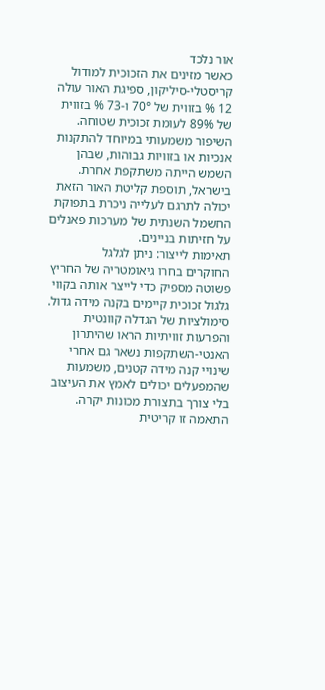אור נלכד
כאשר מזינים את הזכוכית למודול קריסטלי‑סיליקון, ספיגת האור עולה 12 % בזווית של 70° ו‑73 % בזווית של 89% לעומת זכוכית שטוחה. השיפור משמעותי במיוחד להתקנות אנכיות או בזוויות גבוהות, שבהן השמש הייתה משתקפת אחרת. בישראל, תוספת קליטת האור הזאת יכולה לתרגם לעלייה ניכרת בתפוקת החשמל השנתית של מערכות פאנלים על חזיתות בניינים.
תאימות לייצור: ניתן לגלגל
החוקרים בחרו גיאומטריה של החריץ פשוטה מספיק כדי לייצר אותה בקווי גלגול זכוכית קיימים בקנה מידה גדול. סימולציות של הגדלה קוונטית והפרעות זוויתיות הראו שהיתרון האנטי‑השתקפות נשאר גם אחרי שינויי קנה מידה קטנים, משמעות שהמפעלים יכולים לאמץ את העיצוב בלי צורך בתצורת מכונות יקרה. התאמה זו קריטית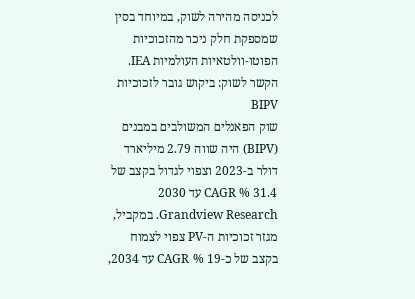לכניסה מהירה לשוק, במיוחד בסין שמספקת חלק ניכר מהזכוכיות הפוטו‑וולטאיות העולמיות IEA.
הקשר לשוק: ביקוש גובר לזכוכיות BIPV
שוק הפאנלים המשולבים במבנים (BIPV) היה שווה 2.79 מיליארד דולר ב‑2023 וצפוי לגדול בקצב של 31.4 % CAGR עד 2030 Grandview Research. במקביל, מגזר זכוכיות ה‑PV צפוי לצמוח בקצב של כ‑19 % CAGR עד 2034,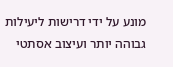מונע על ידי דרישות ליעילות גבוהה יותר ועיצוב אסתטי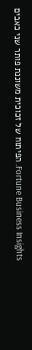Fortune Business Insights. הפיתוח של זכוכית משוננת פותר שני כאבים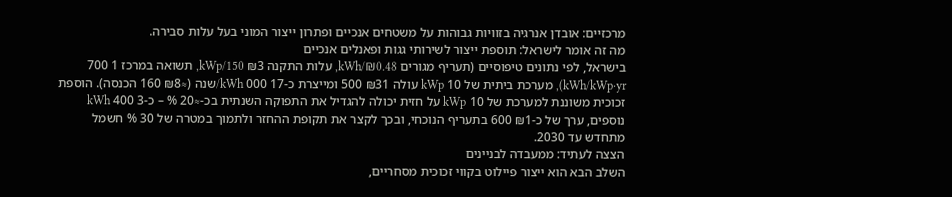מרכזיים: אובדן אנרגיה בזוויות גבוהות על משטחים אנכיים ופתרון ייצור המוני בעל עלות סבירה.
מה זה אומר לישראל: תוספת ייצור לשירותי גגות ופאנלים אנכיים
בישראל, לפי נתונים טיפוסיים (תעריף מגורים ₪0.48/kWh, עלות התקנה ₪3 150/kWp, תשואה במרכז 1 700 kWh/kWp·yr), מערכת ביתית של 10 kWp עולה ₪31 500 ומייצרת כ‑17 000 kWh/שנה (≈₪8 160 הכנסה). הוספת זכוכית משוננת למערכת של 10 kWp על חזית יכולה להגדיל את התפוקה השנתית בכ‑≈20 % – כ‑3 400 kWh נוספים, ערך של כ‑₪1 600 בתעריף הנוכחי, ובכך לקצר את תקופת ההחזר ולתמוך במטרה של 30 % חשמל מתחדש עד 2030.
הצצה לעתיד: ממעבדה לבניינים
השלב הבא הוא ייצור פיילוט בקווי זכוכית מסחריים,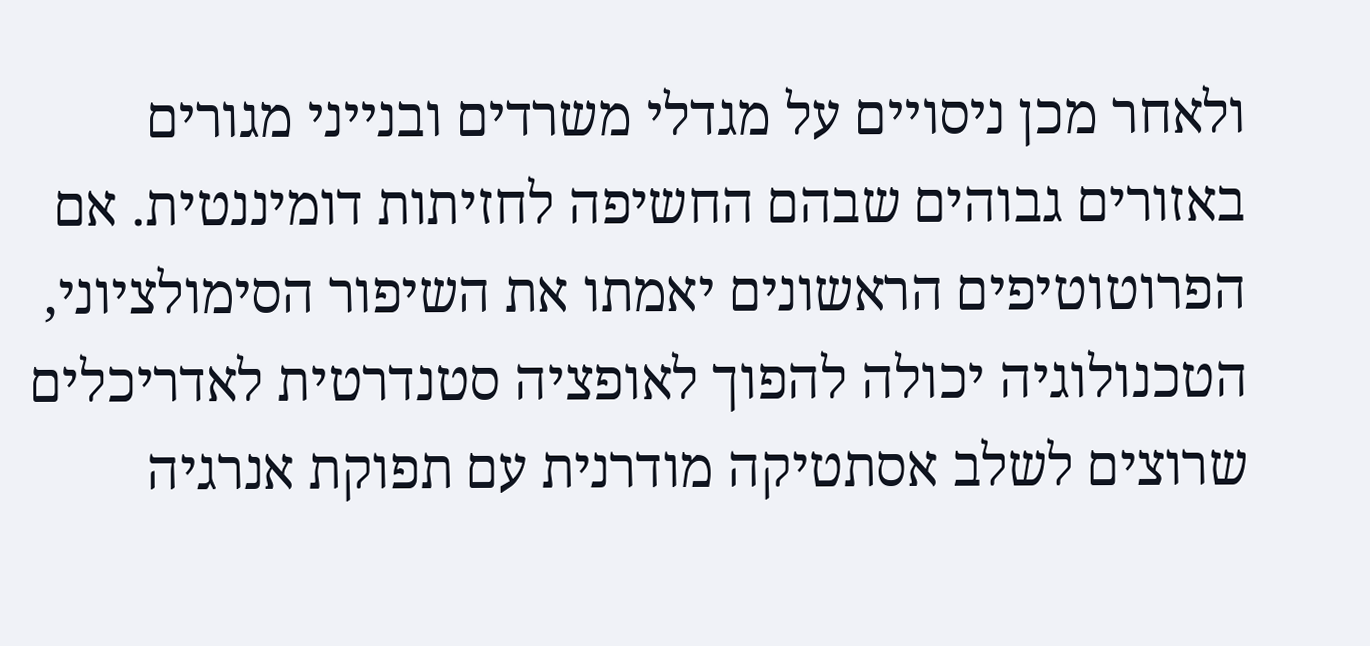ולאחר מכן ניסויים על מגדלי משרדים ובנייני מגורים באזורים גבוהים שבהם החשיפה לחזיתות דומיננטית. אם הפרוטוטיפים הראשונים יאמתו את השיפור הסימולציוני, הטכנולוגיה יכולה להפוך לאופציה סטנדרטית לאדריכלים שרוצים לשלב אסתטיקה מודרנית עם תפוקת אנרגיה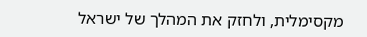מקסימלית, ולחזק את המהלך של ישראל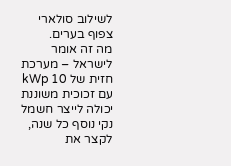לשילוב סולארי צפוף בערים.
מה זה אומר לישראל – מערכת חזית של 10 kWp עם זכוכית משוננת יכולה לייצר חשמל נקי נוסף כל שנה, לקצר את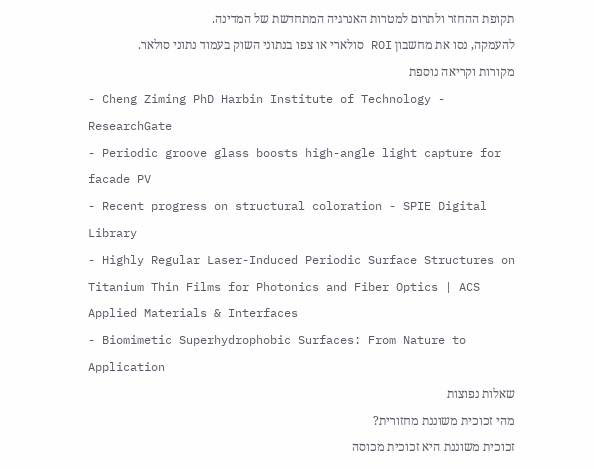תקופת ההחזר ולתרום למטרות האנרגיה המתחדשת של המדינה.
להעמקה, נסו את מחשבון ROI סולארי או צפו בנתוני השוק בעמוד נתוני סולאר.
מקורות וקריאה נוספת
- Cheng Ziming PhD Harbin Institute of Technology - ResearchGate
- Periodic groove glass boosts high-angle light capture for facade PV
- Recent progress on structural coloration - SPIE Digital Library
- Highly Regular Laser-Induced Periodic Surface Structures on Titanium Thin Films for Photonics and Fiber Optics | ACS Applied Materials & Interfaces
- Biomimetic Superhydrophobic Surfaces: From Nature to Application
שאלות נפוצות
מהי זכוכית משוננת מחזורית?
זכוכית משוננת היא זכוכית מכוסה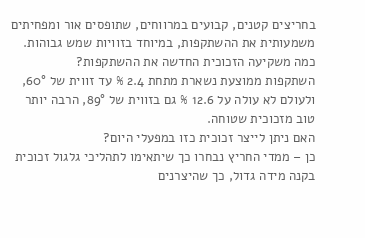בחריצים קטנים, קבועים במרווחים, שתופסים אור ומפחיתים משמעותית את ההשתקפות, במיוחד בזוויות שמש גבוהות.
כמה משקיעה הזכוכית החדשה את ההשתקפות?
השתקפות ממוצעת נשארת מתחת 2.4 % עד זווית של 60°, ולעולם לא עולה על 12.6 % גם בזווית של 89°, הרבה יותר טוב מזכוכית שטוחה.
האם ניתן לייצר זכוכית כזו במפעלי היום?
כן – ממדי החריץ נבחרו כך שיתאימו לתהליכי גלגול זכוכית בקנה מידה גדול, כך שהיצרנים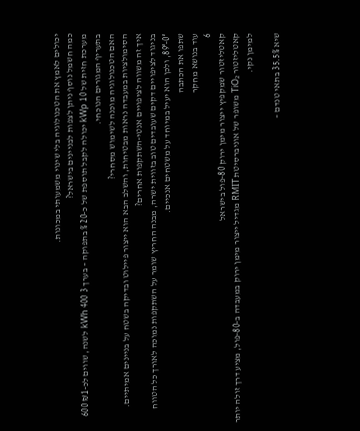יכולים לאמץ את הטכנולוגיה בלי שינוי משמעותי במכונות.
כמה חשמל נוסף ניתן לצפות לבניינים בישראל?
מערכת חזית של 10 kWp יכולה לקבל תוספת של כ‑20 % בתפוקה – בערך 3 400 kWh לשנה, שווים לכ‑₪1 600 בתעריף המגורים הנוכחי.
האם הטכנולוגיה מוכנה לשימוש מסחרי?
הסימולציות במעבדה נראות מבטיחות, והשלב הבא הוא ייצור פיילוט ובדיקה בשטח על בניינים אמיתיים.
איך זה משווה לציפויים אנטי‑השתקפות אחרים?
בניגוד לציפויים דקים שעובדים טוב בזווית ישרה, מבנה החריץ שומר על השתקפות נמוכה לאורך כל הטווח 0°‑89°, ולכן הוא יעיל במיוחד על משטחים אנכיים.
שתפו את הכתבה
עוד בנושא מחקר
6
קאטליזטור שמקפיץ ייצור מימן ירוק 80‑פול בישראל
קאטליזטור TiO₂ משופר של אוניברסיטת RMIT מגדיל ייצור מימן ירוק במעבדה ב‑80‑פול, מציע דרך זולה יותר למימן נקי.

שיא 35.5% בתאי טנדם –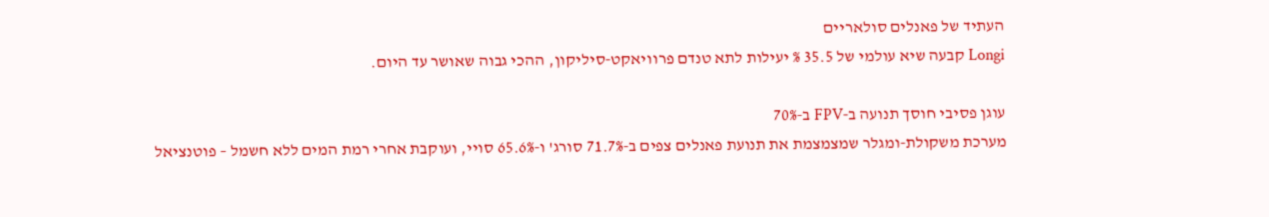העתיד של פאנלים סולאריים
Longi קבעה שיא עולמי של 35.5 % יעילות לתא טנדם פרוויאקט‑סיליקון, ההכי גבוה שאושר עד היום.

עוגן פסיבי חוסך תנועה ב‑FPV ב‑70%
מערכת משקולת‑ומגלר שמצמצמת את תנועת פאנלים צפים ב‑71.7% סורג' ו‑65.6% סויי, ועוקבת אחרי רמת המים ללא חשמל – פוטנציאל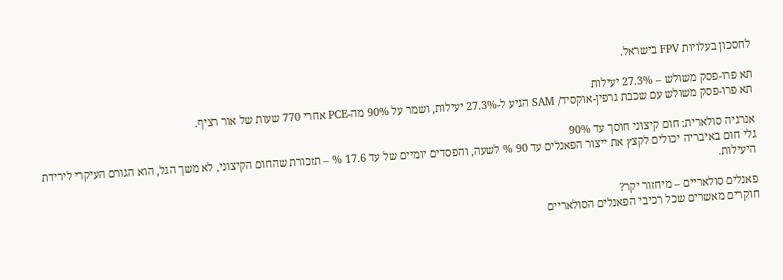לחסכון בעלויות FPV בישראל.

תא פרו‑פסק משולש – 27.3% יעילות
תא פרו‑פסק משולש עם שכבת גרפין‑אוקסיד/ SAM הגיע ל‑27.3% יעילות, ושמר על 90% מה‑PCE אחרי 770 שעות של אור רציף.

אנרגיה סולארית: חום קיצוני חוסך עד 90%
גלי חום באיבריה יכולים לקצץ את ייצור הפאנלים עד 90 % לשעה, והפסדים יומיים של עד 17.6 % – תזכורת שהחום הקיצוני, לא משך הגל, הוא הגורם העיקרי לירידת היעילות.

פאנלים סולאריים – מיחזור יקר?
חוקרים מאשרים שכל רכיבי הפאנלים הסולאריים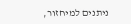ניתנים למיחזור,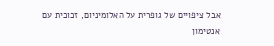אבל ציפויים של גופרית על האלומיניום, זכוכית עם אנטימון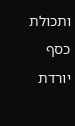ותכולת כסף יורדת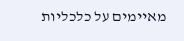מאיימים על כלכליות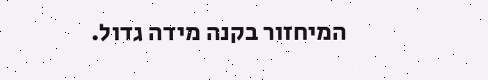המיחזור בקנה מידה גדול.